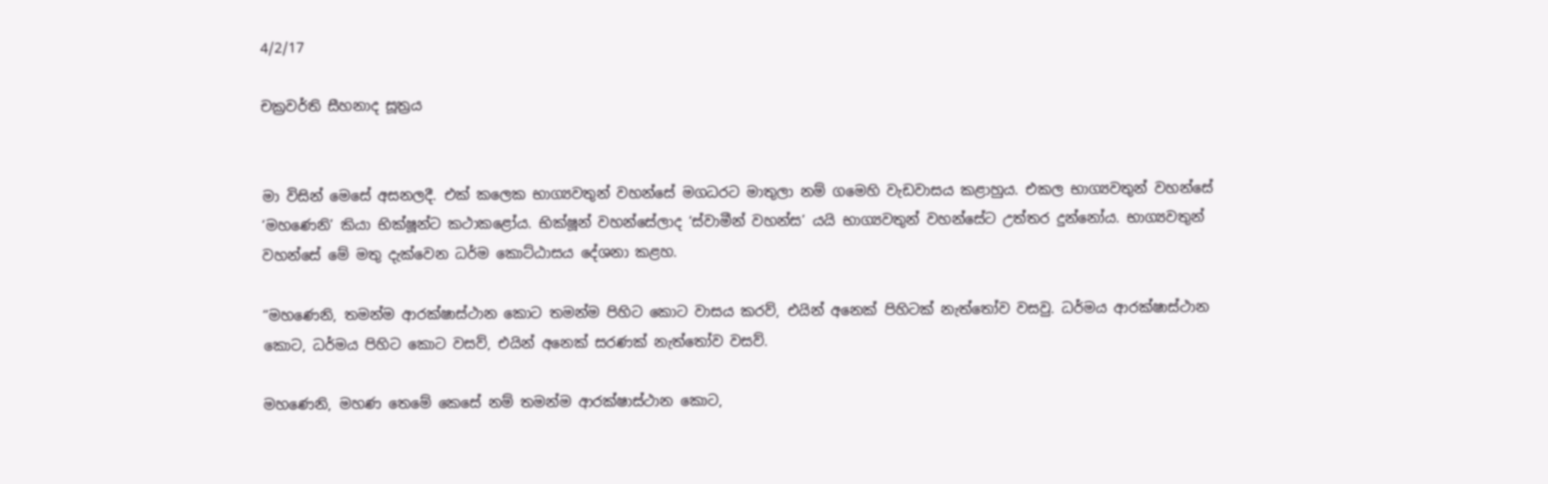4/2/17

චක්‍රවර්ති සීහනාද සූත්‍රය


මා විසින් මෙසේ අසනලදී. එක් කලෙක භාග්‍යවතුන් වහන්සේ මගධරට මාතුලා නම් ගමෙහි වැඩවාසය කළාහුය. එකල භාග්‍යවතුන් වහන්සේ ‘මහණෙනි’ කියා භික්ෂූන්ට කථාකළෝය. භික්ෂූන් වහන්සේලාද ‘ස්වාමීන් වහන්ස’ යයි භාග්‍යවතුන් වහන්සේට උත්තර දුන්නෝය. භාග්‍යවතුන් වහන්සේ මේ මතු දැක්වෙන ධර්ම කොට්ඨාසය දේශනා කළහ.

“මහණෙනි, තමන්ම ආරක්ෂාස්ථාන කොට තමන්ම පිහිට කොට වාසය කරව්, එයින් අනෙක් පිහිටක් නැත්තෝව වසවු. ධර්මය ආරක්ෂාස්ථාන කොට, ධර්මය පිහිට කොට වසව්, එයින් අනෙක් සරණක් නැත්තෝව වසව්.

මහණෙනි, මහණ තෙමේ කෙසේ නම් තමන්ම ආරක්ෂාස්ථාන කොට,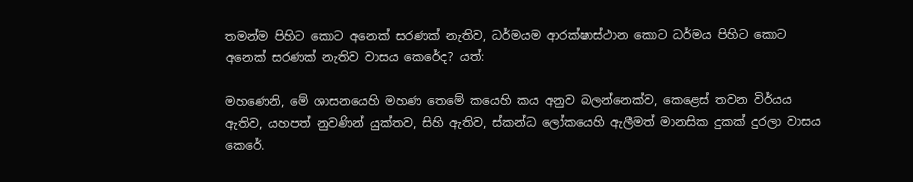තමන්ම පිහිට කොට අනෙක් සරණක් නැතිව, ධර්මයම ආරක්ෂාස්ථාන කොට ධර්මය පිහිට කොට අනෙක් සරණක් නැතිව වාසය කෙරේද? යත්:

මහණෙනි, මේ ශාසනයෙහි මහණ තෙමේ කයෙහි කය අනුව බලන්නෙක්ව, කෙළෙස් තවන විර්යය ඇතිව, යහපත් නුවණින් යුක්තව, සිහි ඇතිව, ස්කන්ධ ලෝකයෙහි ඇලීමත් මානසික දුකක් දුරලා වාසය කෙරේ.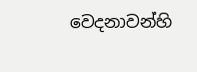වෙදනාවන්හි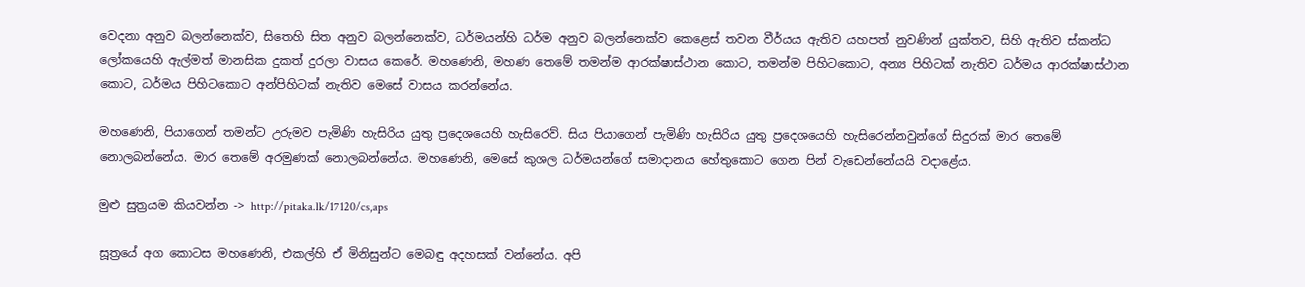වෙදනා අනුව බලන්නෙක්ව, සිතෙහි සිත අනුව බලන්නෙක්ව, ධර්මයන්හි ධර්ම අනුව බලන්නෙක්ව කෙළෙස් තවන වීර්යය ඇතිව යහපත් නුවණින් යුක්තව, සිහි ඇතිව ස්කන්ධ ලෝකයෙහි ඇල්මත් මානසික දුකත් දුරලා වාසය කෙරේ. මහණෙනි, මහණ තෙමේ තමන්ම ආරක්ෂාස්ථාන කොට, තමන්ම පිහිටකොට, අන්‍ය පිහිටක් නැතිව ධර්මය ආරක්ෂාස්ථාන කොට, ධර්මය පිහිටකොට අන්පිහිටක් නැතිව මෙසේ වාසය කරන්නේය.

මහණෙනි, පියාගෙන් තමන්ට උරුමව පැමිණි හැසිරිය යුතු ප්‍රදෙශයෙහි හැසිරෙව්. සිය පියාගෙන් පැමිණි හැසිරිය යුතු ප්‍රදෙශයෙහි හැසිරෙන්නවුන්ගේ සිදුරක් මාර තෙමේ නොලබන්නේය. මාර තෙමේ අරමුණක් නොලබන්නේය. මහණෙනි, මෙසේ කුශල ධර්මයන්ගේ සමාදානය හේතුකොට ගෙන පින් වැඩෙන්නේයයි වදාළේය.

මුළු සුත්‍රයම කියවන්න -> http://pitaka.lk/17120/cs,aps

සූත්‍රයේ අග කොටස මහණෙනි, එකල්හි ඒ මිනිසුන්ට මෙබඳු අදහසක් වන්නේය. අපි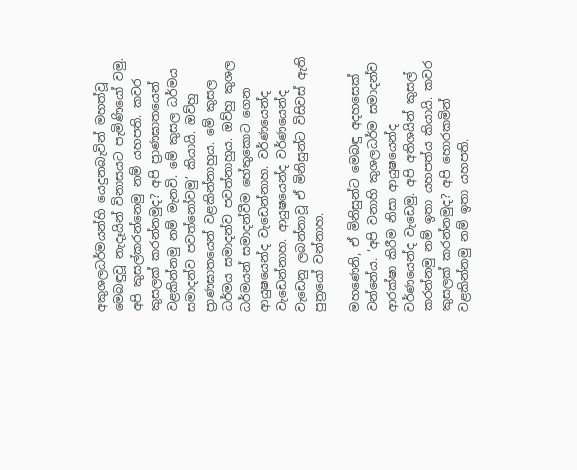අකුශලධර්මයන්හි යෙදුනබැවින් මහත්වූ මෙබඳුවූ නැදෑයින් විනාසයට පැමිණියෝ වමු. අපි කුසල්කරන්නෙමු නම් යහපති. කවර කුසලක් කරන්නමුද? අපි ප්‍රාණඝාතයෙන් වළකින්නමු නම් මැනවි. මේ කුසල ධර්මය සමාදන්ව පවත්නෝවමු’ කියායි. ඔව්හු ප්‍රාණඝාතයෙන් වළකින්නාහුය. මේ කුසල ධර්මය සමාදන්ව පවත්නාහුය. ඔව්හු කුශල ධර්මයන් සමාදන්වීම හේතුකොට ගෙන ආයුෂයෙන්ද වැඩෙන්නාහ. වර්ණයෙන්ද වැඩෙන්නාහ. ආයුෂයෙන්ද වර්ණයෙන්ද වැඩෙනු ලබන්නාවූ ඒ මිනිසුන්ට විසිවස් ඇති පුත්‍රයෝ වන්නාහ.

මහණෙනි, ඒ මිනිසුන්ට මෙබඳු අදහසෙක් වන්නේය. ‘අපි වනාහි කුශලධර්ම සමාදන්ව ආරක්ෂා කිරීම නිසා ආයුෂයෙන්ද වර්ණයෙන්ද වැඩෙමු. අපි අතිශයින් කුසල් කරන්නමු නම් ඉතා යහපත්ය කියායි. කවර කුසලක් කරන්නමුද? අපි හොරකමින් වළකින්නමු නම් ඉතා යහපති.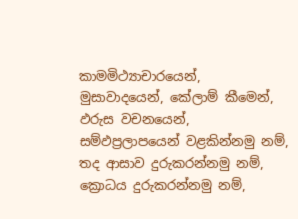කාමමිථ්‍යාචාරයෙන්, මුසාවාදයෙන්, කේලාම් කීමෙන්, ඵරුස වචනයෙන්, සම්ඵප්‍රලාපයෙන් වළකින්නමු නම්, තද ආසාව දුරුකරන්නමු නම්, ක්‍රොධය දුරුකරන්නමු නම්,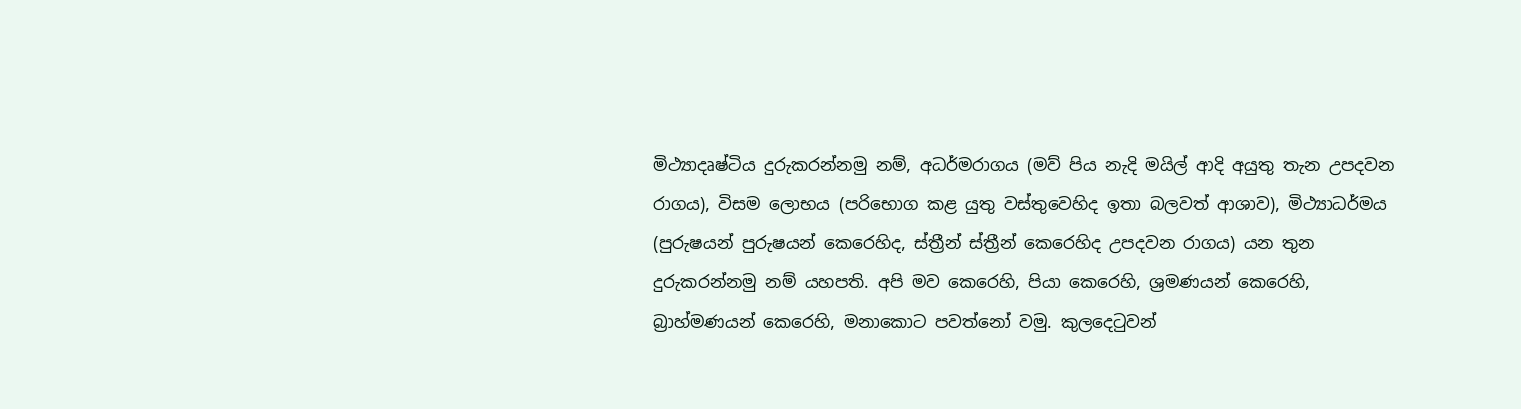මිථ්‍යාදෘෂ්ටිය දුරුකරන්නමු නම්, අධර්මරාගය (මව් පිය නැදි මයිල් ආදි අයුතු තැන උපදවන රාගය), විසම ලොභය (පරිභොග කළ යුතු වස්තුවෙහිද ඉතා බලවත් ආශාව), මිථ්‍යාධර්මය (පුරුෂයන් පුරුෂයන් කෙරෙහිද, ස්ත්‍රීන් ස්ත්‍රීන් කෙරෙහිද උපදවන රාගය) යන තුන දුරුකරන්නමු නම් යහපති. අපි මව කෙරෙහි, පියා කෙරෙහි, ශ්‍රමණයන් කෙරෙහි, බ්‍රාහ්මණයන් කෙරෙහි, මනාකොට පවත්නෝ වමු. කුලදෙටුවන්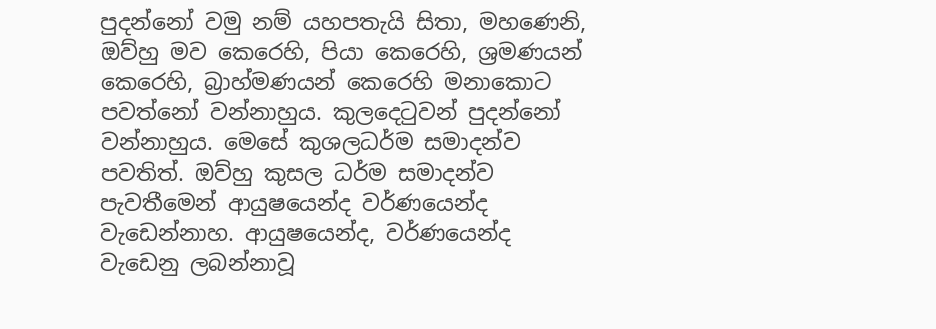පුදන්නෝ වමු නම් යහපතැයි සිතා, මහණෙනි, ඔව්හු මව කෙරෙහි, පියා කෙරෙහි, ශ්‍රමණයන් කෙරෙහි, බ්‍රාහ්මණයන් කෙරෙහි මනාකොට පවත්නෝ වන්නාහුය. කුලදෙටුවන් පුදන්නෝ වන්නාහුය. මෙසේ කුශලධර්ම සමාදන්ව පවතිත්. ඔව්හු කුසල ධර්ම සමාදන්ව පැවතීමෙන් ආයුෂයෙන්ද වර්ණයෙන්ද වැඩෙන්නාහ. ආයුෂයෙන්ද, වර්ණයෙන්ද වැඩෙනු ලබන්නාවූ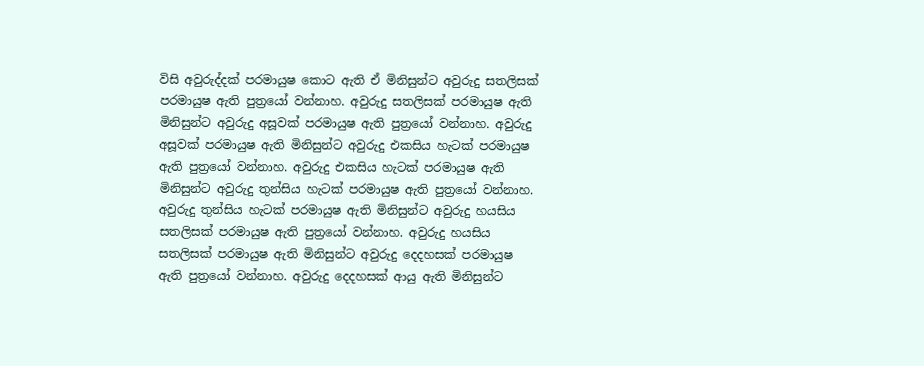විසි අවුරුද්දක් පරමායුෂ කොට ඇති ඒ මිනිසුන්ට අවුරුදු සතලිසක් පරමායුෂ ඇති පුත්‍රයෝ වන්නාහ. අවුරුදු සතලිසක් පරමායුෂ ඇති මිනිසුන්ට අවුරුදු අසූවක් පරමායුෂ ඇති පුත්‍රයෝ වන්නාහ. අවුරුදු අසූවක් පරමායුෂ ඇති මිනිසුන්ට අවුරුදු එකසිය හැටක් පරමායුෂ ඇති පුත්‍රයෝ වන්නාහ. අවුරුදු එකසිය හැටක් පරමායුෂ ඇති මිනිසුන්ට අවුරුදු තුන්සිය හැටක් පරමායුෂ ඇති පුත්‍රයෝ වන්නාහ. අවුරුදු තුන්සිය හැටක් පරමායුෂ ඇති මිනිසුන්ට අවුරුදු හයසිය සතලිසක් පරමායුෂ ඇති පුත්‍රයෝ වන්නාහ. අවුරුදු හයසිය සතලිසක් පරමායුෂ ඇති මිනිසුන්ට අවුරුදු දෙදහසක් පරමායුෂ ඇති පුත්‍රයෝ වන්නාහ. අවුරුදු දෙදහසක් ආයු ඇති මිනිසුන්ට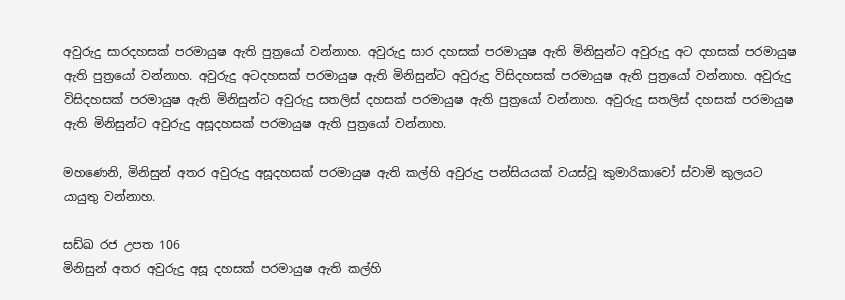අවුරුදු සාරදහසක් පරමායුෂ ඇති පුත්‍රයෝ වන්නාහ. අවුරුදු සාර දහසක් පරමායුෂ ඇති මිනිසුන්ට අවුරුදු අට දහසක් පරමායුෂ ඇති පුත්‍රයෝ වන්නාහ. අවුරුදු අටදහසක් පරමායුෂ ඇති මිනිසුන්ට අවුරුදු විසිදහසක් පරමායුෂ ඇති පුත්‍රයෝ වන්නාහ. අවුරුදු විසිදහසක් පරමායුෂ ඇති මිනිසුන්ට අවුරුදු සතලිස් දහසක් පරමායුෂ ඇති පුත්‍රයෝ වන්නාහ. අවුරුදු සතලිස් දහසක් පරමායුෂ ඇති මිනිසුන්ට අවුරුදු අසූදහසක් පරමායුෂ ඇති පුත්‍රයෝ වන්නාහ.

මහණෙනි, මිනිසුන් අතර අවුරුදු අසූදහසක් පරමායුෂ ඇති කල්හි අවුරුදු පන්සියයක් වයස්වූ කුමාරිකාවෝ ස්වාමි කුලයට යායුතු වන්නාහ.

සඩ්ඛ රජ උපත 106
මිනිසුන් අතර අවුරුදු අසූ දහසක් පරමායුෂ ඇති කල්හි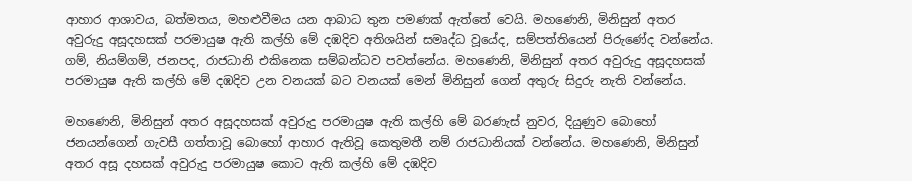ආහාර ආශාවය, බත්මතය, මහළුවීමය යන ආබාධ තුන පමණක් ඇත්තේ වෙයි. මහණෙනි, මිනිසුන් අතර අවුරුදු අසූදහසක් පරමායුෂ ඇති කල්හි මේ දඹදිව අතිශයින් සමෘද්ධ වූයේද, සම්පත්තියෙන් පිරුණේද වන්නේය. ගම්, නියම්ගම්, ජනපද, රාජධානි එකිනෙක සම්බන්ධව පවත්නේය. මහණෙනි, මිනිසුන් අතර අවුරුදු අසූදහසක් පරමායුෂ ඇති කල්හි මේ දඹදිව උන වනයක් බට වනයක් මෙන් මිනිසුන් ගෙන් අතුරු සිදුරු නැති වන්නේය.

මහණෙනි, මිනිසුන් අතර අසූදහසක් අවුරුදු පරමායුෂ ඇති කල්හි මේ බරණැස් නුවර, දියුණුව බොහෝ ජනයන්ගෙන් ගැවසී ගත්තාවූ බොහෝ ආහාර ඇතිවූ කෙතුමතී නම් රාජධානියක් වන්නේය. මහණෙනි, මිනිසුන් අතර අසූ දහසක් අවුරුදු පරමායුෂ කොට ඇති කල්හි මේ දඹදිව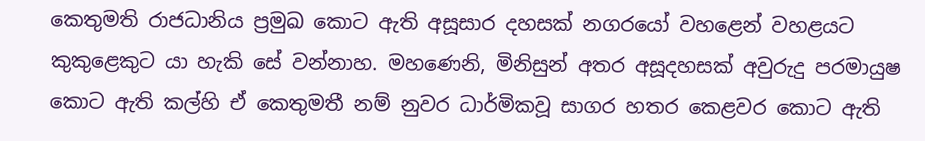කෙතුමති රාජධානිය ප්‍රමුඛ කොට ඇති අසූසාර දහසක් නගරයෝ වහළෙන් වහළයට කුකුළෙකුට යා හැකි සේ වන්නාහ. මහණෙනි, මිනිසුන් අතර අසූදහසක් අවුරුදු පරමායුෂ කොට ඇති කල්හි ඒ කෙතුමතී නම් නුවර ධාර්මිකවූ සාගර හතර කෙළවර කොට ඇති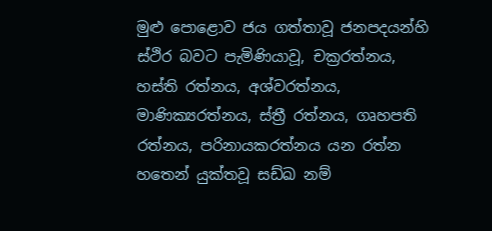මුළු පොළොව ජය ගත්තාවූ ජනපදයන්හි ස්ථිර බවට පැමිණියාවූ, චක්‍රරත්නය, හස්ති රත්නය, අශ්වරත්නය, මාණික්‍යරත්නය, ස්ත්‍රී රත්නය, ගෘහපති රත්නය, පරිනායකරත්නය යන රත්න හතෙන් යුක්තවූ සඩ්ඛ නම්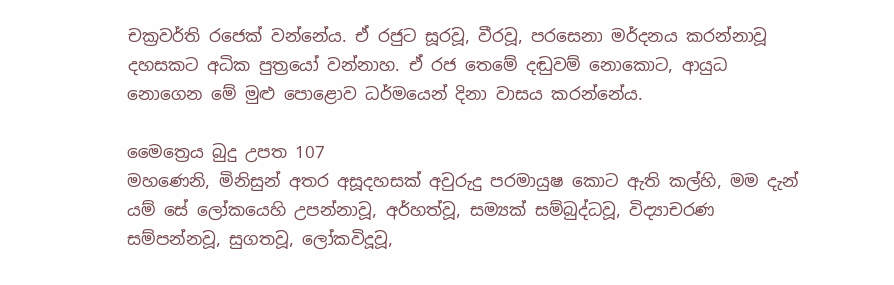චක්‍රවර්ති රජෙක් වන්නේය. ඒ රජුට සූරවූ, වීරවූ, පරසෙනා මර්දනය කරන්නාවූ දහසකට අධික පුත්‍රයෝ වන්නාහ. ඒ රජ තෙමේ දඬුවම් නොකොට, ආයුධ නොගෙන මේ මුළු පොළොව ධර්මයෙන් දිනා වාසය කරන්නේය.

මෛත්‍රෙය බුදු උපත 107
මහණෙනි, මිනිසුන් අතර අසූදහසක් අවුරුදු පරමායුෂ කොට ඇති කල්හි, මම දැන් යම් සේ ලෝකයෙහි උපන්නාවූ, අර්හත්වූ, සම්‍යක් සම්බුද්ධවූ, විද්‍යාචරණ සම්පන්නවූ, සුගතවූ, ලෝකවිදූවූ,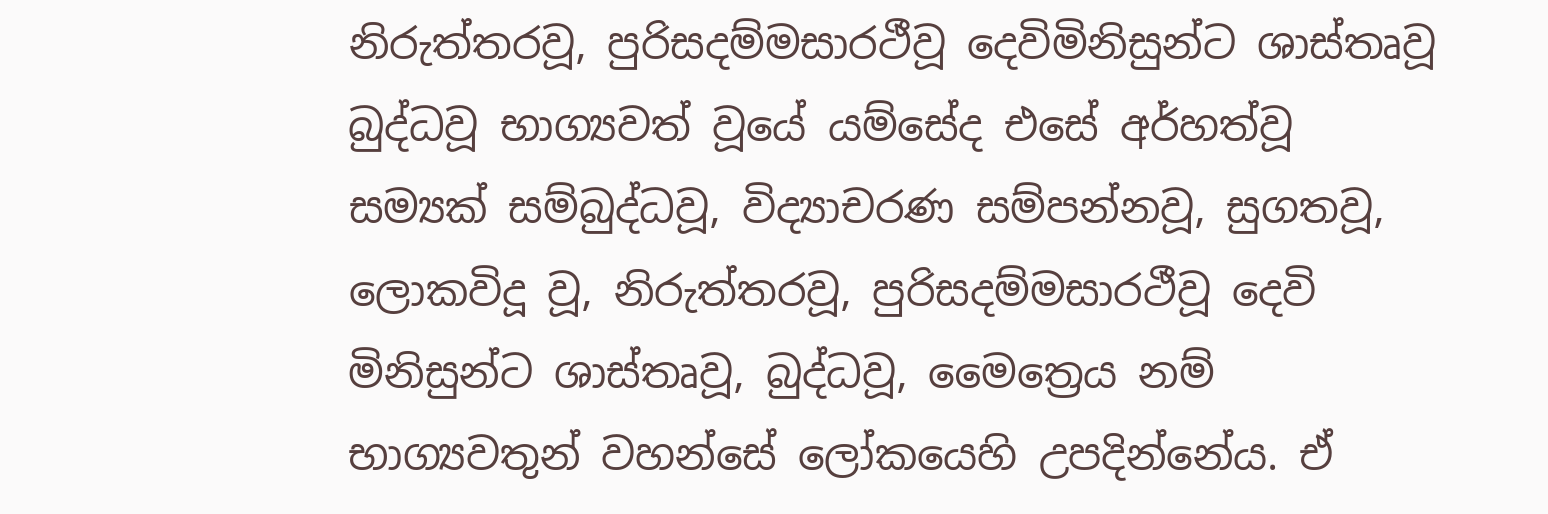නිරුත්තරවූ, පුරිසදම්මසාරථීවූ දෙවිමිනිසුන්ට ශාස්තෘවූ බුද්ධවූ භාග්‍යවත් වූයේ යම්සේද එසේ අර්හත්වූ සම්‍යක් සම්බුද්ධවූ, විද්‍යාචරණ සම්පන්නවූ, සුගතවූ, ලොකවිදූ වූ, නිරුත්තරවූ, පුරිසදම්මසාරථීවූ දෙවි මිනිසුන්ට ශාස්තෘවූ, බුද්ධවූ, මෛත්‍රෙය නම් භාග්‍යවතුන් වහන්සේ ලෝකයෙහි උපදින්නේය. ඒ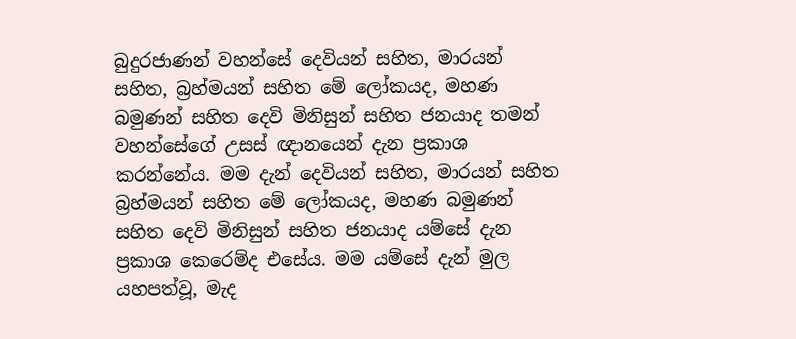බුදුරජාණන් වහන්සේ දෙවියන් සහිත, මාරයන් සහිත, බ්‍රහ්මයන් සහිත මේ ලෝකයද, මහණ බමුණන් සහිත දෙවි මිනිසුන් සහිත ජනයාද තමන් වහන්සේගේ උසස් ඥානයෙන් දැන ප්‍රකාශ කරන්නේය. මම දැන් දෙවියන් සහිත, මාරයන් සහිත බ්‍රහ්මයන් සහිත මේ ලෝකයද, මහණ බමුණන් සහිත දෙවි මිනිසුන් සහිත ජනයාද යම්සේ දැන ප්‍රකාශ කෙරෙම්ද එසේය. මම යම්සේ දැන් මුල යහපත්වූ, මැද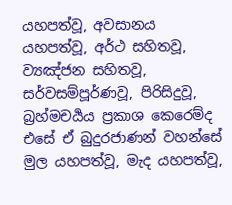යහපත්වූ, අවසානය යහපත්වූ, අර්ථ සහිතවූ, ව්‍යඤ්ජන සහිතවූ, සර්වසම්පූර්ණවූ, පිරිසිදුවූ, බ්‍රහ්මචර්‍යය ප්‍රකාශ කෙරෙම්ද එසේ ඒ බුදුරජාණන් වහන්සේ මුල යහපත්වූ, මැද යහපත්වූ,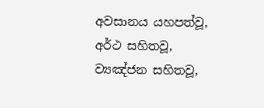අවසානය යහපත්වූ, අර්ථ සහිතවූ, ව්‍යඤ්ජන සහිතවූ,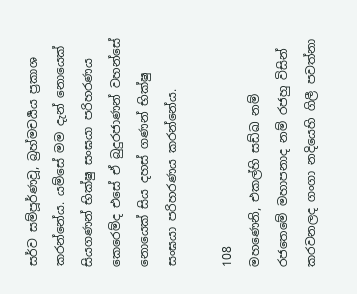සර්ව සම්පූර්ණවූ, බ්‍රහ්මචර්‍යය ප්‍රකාශ කරන්නේය. යම්සේ මම දැන් නොයෙක් සියගණන් භික්ෂු සංඝයා පරිහරණය කෙරෙම්ද එසේ ඒ බුදුරජාණන් වහන්සේ නොයෙක් සිය දහස් ගණන් භික්ෂු සංඝයා පරිහරණය කරන්නේය.

108
මහණෙනි, එකල්හි සඩ්ඛ නම් රජතෙමේ මහාපනාද නම් රජහු විසින් කරවනලද ගංගා නදියෙහි ගිලී පවත්නා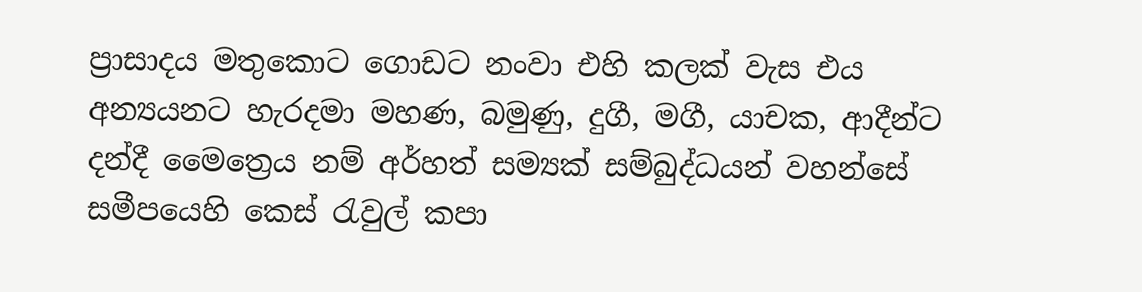ප්‍රාසාදය මතුකොට ගොඩට නංවා එහි කලක් වැස එය අන්‍යයනට හැරදමා මහණ, බමුණු, දුගී, මගී, යාචක, ආදීන්ට දන්දී මෛත්‍රෙය නම් අර්හත් සම්‍යක් සම්බුද්ධයන් වහන්සේ සමීපයෙහි කෙස් රැවුල් කපා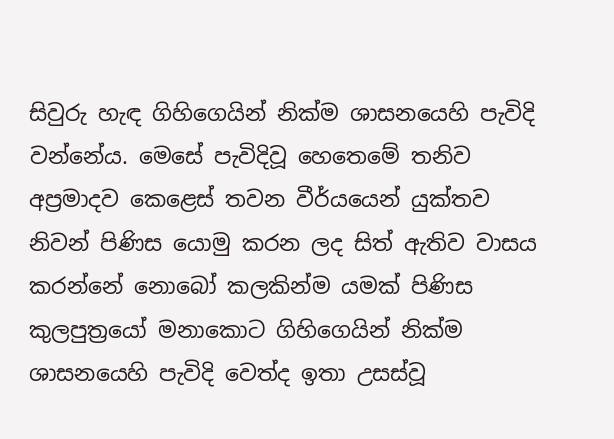සිවුරු හැඳ ගිහිගෙයින් නික්ම ශාසනයෙහි පැවිදි වන්නේය. මෙසේ පැවිදිවූ හෙතෙමේ තනිව අප්‍රමාදව කෙළෙස් තවන වීර්යයෙන් යුක්තව නිවන් පිණිස යොමු කරන ලද සිත් ඇතිව වාසය කරන්නේ නොබෝ කලකින්ම යමක් පිණිස කුලපුත්‍රයෝ මනාකොට ගිහිගෙයින් නික්ම ශාසනයෙහි පැවිදි වෙත්ද ඉතා උසස්වූ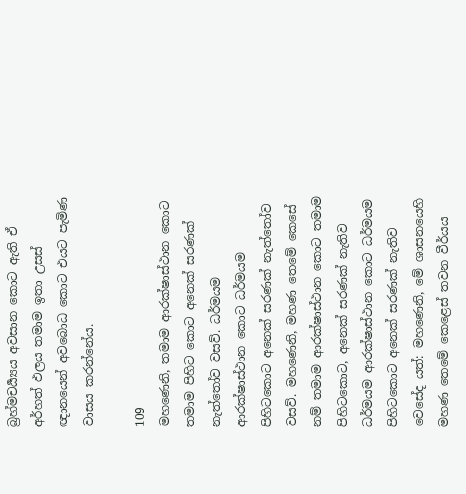බ්‍රහ්මචර්‍ය්‍යය අවසාන කොට ඇති ඒ අර්හත් ඵලය තමාම ඉතා උසස් ඥානයෙන් අවබොධ කොට එයට පැමිණ වාසය කරන්නේය.

109
මහණෙනි, තමාම ආරක්ෂාස්ථාන කොට තමාම පිහිට කොට අනෙක් සරණක් නැත්තෝව වසව්. ධර්මයම ආරක්ෂාස්ථාන කොට ධර්මයම පිහිටකොට අනෙක් සරණක් නැත්තෝව වසව්. මහණෙනි, මහණ තෙමේ කෙසේ නම් තමාම ආරක්ෂාස්ථාන කොට තමාම පිහිටකොට, අනෙක් සරණක් නැතිව ධර්මයම ආරක්ෂාස්ථාන කොට ධර්මයම පිහිටකොට අනෙක් සරණක් නැතිව වෙසේද යත්: මහණෙනි, මේ ශාසනයෙහි මහණ තෙමේ කෙළෙස් තවන වීර්යය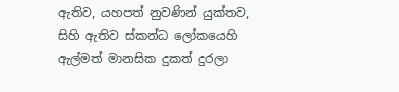ඇතිව, යහපත් නුවණින් යුක්තව, සිහි ඇතිව ස්කන්ධ ලෝකයෙහි ඇල්මත් මානසික දුකත් දුරලා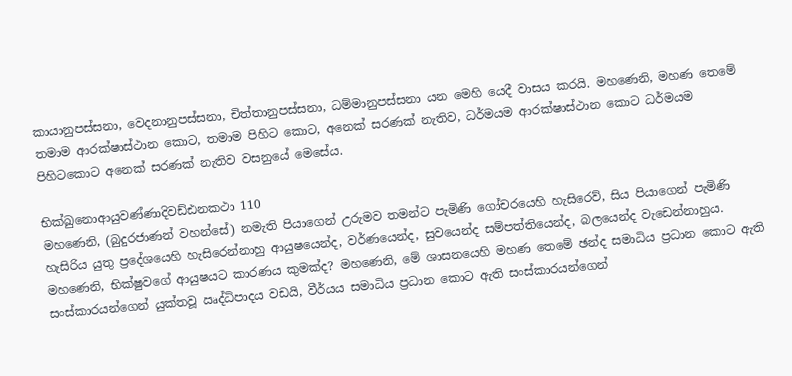කායානුපස්සනා, වෙදනානුපස්සනා, චිත්තානුපස්සනා, ධම්මානුපස්සනා යන මෙහි යෙදී වාසය කරයි. මහණෙනි, මහණ තෙමේ තමාම ආරක්ෂාස්ථාන කොට, තමාම පිහිට කොට, අනෙක් සරණක් නැතිව, ධර්මයම ආරක්ෂාස්ථාන කොට ධර්මයම පිහිටකොට අනෙක් සරණක් නැතිව වසනුයේ මෙසේය.

භික්ඛුනොආයුවණ්ණාදිවඩ්ඪනකථා 110
මහණෙනි, (බුදුරජාණන් වහන්සේ) නමැති පියාගෙන් උරුමව තමන්ට පැමිණි ගෝචරයෙහි හැසිරෙව්, සිය පියාගෙන් පැමිණි හැසිරිය යුතු ප්‍රදේශයෙහි හැසිරෙන්නාහු ආයුෂයෙන්ද, වර්ණයෙන්ද, සුවයෙන්ද සම්පත්තියෙන්ද, බලයෙන්ද වැඩෙන්නාහුය. මහණෙනි, භික්ෂුවගේ ආයුෂයට කාරණය කුමක්ද? මහණෙනි, මේ ශාසනයෙහි මහණ තෙමේ ඡන්ද සමාධිය ප්‍රධාන කොට ඇති සංස්කාරයන්ගෙන් යුක්තවූ ඍද්ධිපාදය වඩයි, වීර්යය සමාධිය ප්‍රධාන කොට ඇති සංස්කාරයන්ගෙන්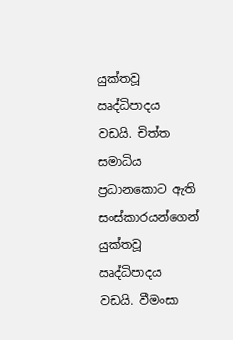යුක්තවූ ඍද්ධිපාදය වඩයි. චිත්ත සමාධිය ප්‍රධානකොට ඇති සංස්කාරයන්ගෙන් යුක්තවූ ඍද්ධිපාදය වඩයි. වීමංසා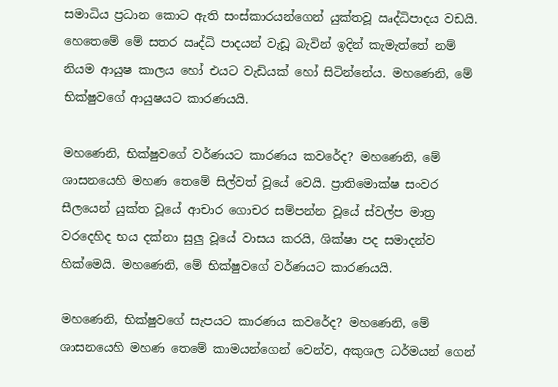සමාධිය ප්‍රධාන කොට ඇති සංස්කාරයන්ගෙන් යුක්තවූ ඍද්ධිපාදය වඩයි. හෙතෙමේ මේ සතර ඍද්ධි පාදයන් වැඩූ බැවින් ඉදින් කැමැත්තේ නම් නියම ආයුෂ කාලය හෝ එයට වැඩියක් හෝ සිටින්නේය. මහණෙනි, මේ භික්ෂුවගේ ආයුෂයට කාරණයයි.

මහණෙනි, භික්ෂුවගේ වර්ණයට කාරණය කවරේද? මහණෙනි, මේ ශාසනයෙහි මහණ තෙමේ සිල්වත් වූයේ වෙයි. ප්‍රාතිමොක්ෂ සංවර සීලයෙන් යුක්ත වූයේ ආචාර ගොචර සම්පන්න වූයේ ස්වල්ප මාත්‍ර වරදෙහිද භය දක්නා සුලු වූයේ වාසය කරයි, ශික්ෂා පද සමාදන්ව හික්මෙයි. මහණෙනි, මේ භික්ෂුවගේ වර්ණයට කාරණයයි.

මහණෙනි, භික්ෂුවගේ සැපයට කාරණය කවරේද? මහණෙනි, මේ ශාසනයෙහි මහණ තෙමේ කාමයන්ගෙන් වෙන්ව, අකුශල ධර්මයන් ගෙන්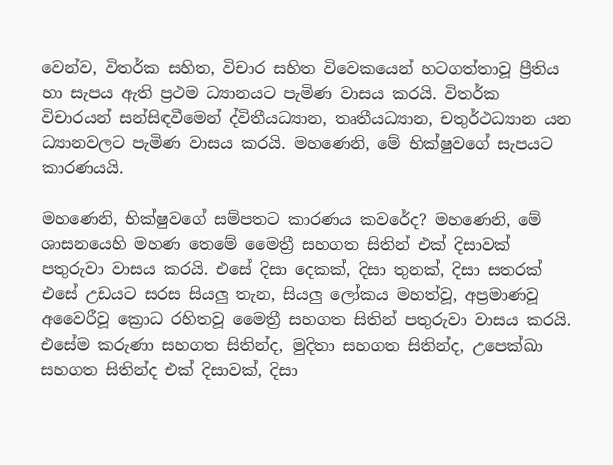වෙන්ව, විතර්ක සහිත, විචාර සහිත විවෙකයෙන් හටගත්තාවූ ප්‍රීතිය හා සැපය ඇති ප්‍රථම ධ්‍යානයට පැමිණ වාසය කරයි. විතර්ක විචාරයන් සන්සිඳවීමෙන් ද්විතීයධ්‍යාන, තෘතීයධ්‍යාන, චතුර්ථධ්‍යාන යන ධ්‍යානවලට පැමිණ වාසය කරයි. මහණෙනි, මේ භික්ෂුවගේ සැපයට කාරණයයි.

මහණෙනි, භික්ෂුවගේ සම්පතට කාරණය කවරේද? මහණෙනි, මේ ශාසනයෙහි මහණ තෙමේ මෛත්‍රී සහගත සිතින් එක් දිසාවක් පතුරුවා වාසය කරයි. එසේ දිසා දෙකක්, දිසා තුනක්, දිසා සතරක් එසේ උඩයට සරස සියලු තැන, සියලු ලෝකය මහත්වූ, අප්‍රමාණවූ අවෛරීවූ ක්‍රොධ රහිතවූ මෛත්‍රී සහගත සිතින් පතුරුවා වාසය කරයි. එසේම කරුණා සහගත සිතින්ද, මුදිතා සහගත සිතින්ද, උපෙක්ඛා සහගත සිතින්ද එක් දිසාවක්, දිසා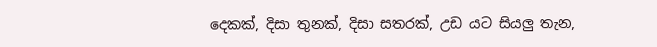දෙකක්, දිසා තුනක්, දිසා සතරක්, උඩ යට සියලු තැන,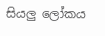සියලු ලෝකය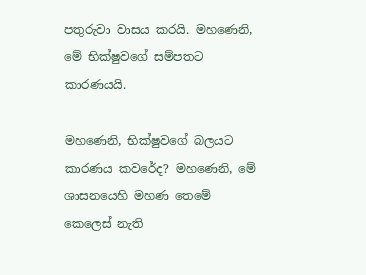පතුරුවා වාසය කරයි. මහණෙනි, මේ භික්ෂුවගේ සම්පතට කාරණයයි.

මහණෙනි, භික්ෂුවගේ බලයට කාරණය කවරේද? මහණෙනි, මේ ශාසනයෙහි මහණ තෙමේ කෙලෙස් නැති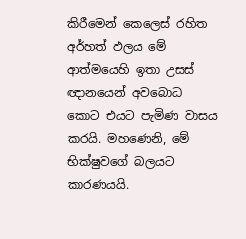කිරීමෙන් කෙලෙස් රහිත අර්හත් ඵලය මේ ආත්මයෙහි ඉතා උසස් ඥානයෙන් අවබොධ කොට එයට පැමිණ වාසය කරයි. මහණෙනි, මේ භික්ෂුවගේ බලයට කාරණයයි.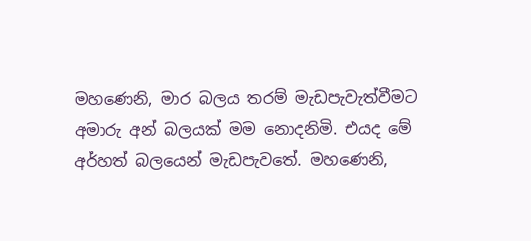මහණෙනි, මාර බලය තරම් මැඩපැවැත්වීමට අමාරු අන් බලයක් මම නොදනිමි. එයද මේ අර්හත් බලයෙන් මැඩපැවතේ. මහණෙනි,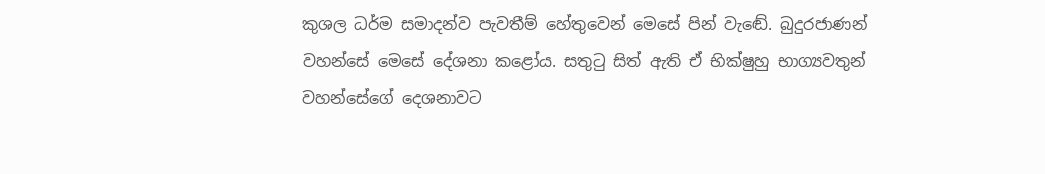කුශල ධර්ම සමාදන්ව පැවතීම් හේතුවෙන් මෙසේ පින් වැඬේ. බුදුරජාණන් වහන්සේ මෙසේ දේශනා කළෝය. සතුටු සිත් ඇති ඒ භික්ෂුහු භාග්‍යවතුන් වහන්සේගේ දෙශනාවට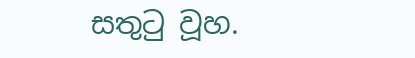සතුටු වූහ.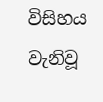විසිහය වැනිවූ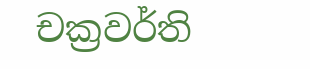චක්‍රවර්ති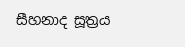සීහනාද සූත්‍රය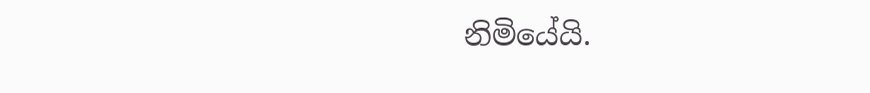නිමියේයි.